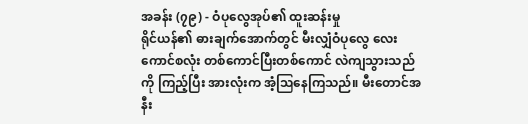အခန်း (၇၉) - ဝံပုလွေအုပ်၏ ထူးဆန်းမှု
ရိုင်ယန်၏ ဓားချက်အောက်တွင် မီးလျှံဝံပုလွေ လေးကောင်စလုံး တစ်ကောင်ပြီးတစ်ကောင် လဲကျသွားသည်ကို ကြည့်ပြီး အားလုံးက အံ့ဩနေကြသည်။ မီးတောင်အနီး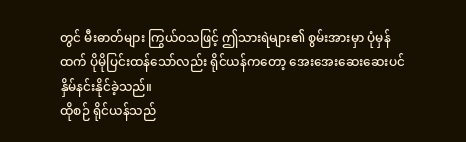တွင် မီးဓာတ်များ ကြွယ်ဝသဖြင့် ဤသားရဲများ၏ စွမ်းအားမှာ ပုံမှန်ထက် ပိုမိုပြင်းထန်သော်လည်း ရိုင်ယန်ကတော့ အေးအေးဆေးဆေးပင် နှိမ်နင်းနိုင်ခဲ့သည်။
ထိုစဉ် ရိုင်ယန်သည်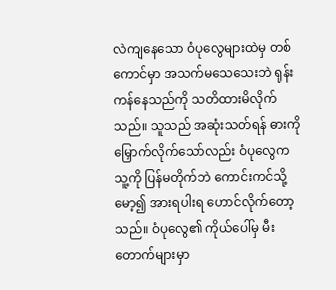လဲကျနေသော ဝံပုလွေများထဲမှ တစ်ကောင်မှာ အသက်မသေသေးဘဲ ရုန်းကန်နေသည်ကို သတိထားမိလိုက်သည်။ သူသည် အဆုံးသတ်ရန် ဓားကို မြှောက်လိုက်သော်လည်း ဝံပုလွေက သူ့ကို ပြန်မတိုက်ဘဲ ကောင်းကင်သို့ မော့၍ အားရပါးရ ဟောင်လိုက်တော့သည်။ ဝံပုလွေ၏ ကိုယ်ပေါ်မှ မီးတောက်များမှာ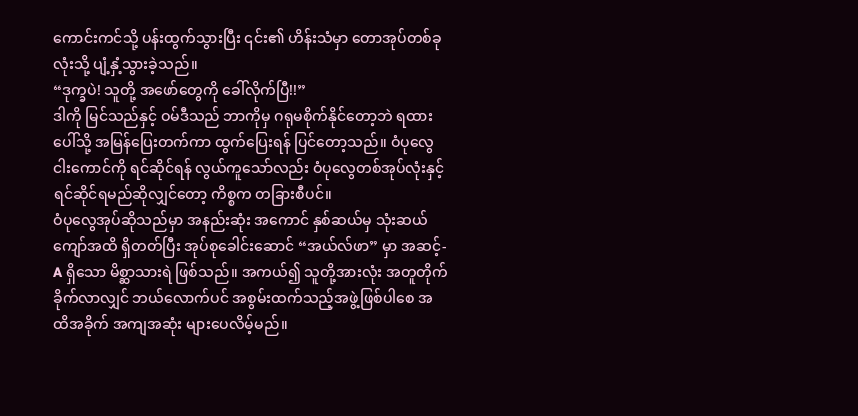ကောင်းကင်သို့ ပန်းထွက်သွားပြီး ၎င်း၏ ဟိန်းသံမှာ တောအုပ်တစ်ခုလုံးသို့ ပျံ့နှံ့သွားခဲ့သည်။
“ဒုက္ခပဲ! သူတို့ အဖော်တွေကို ခေါ်လိုက်ပြီ!!”
ဒါကို မြင်သည်နှင့် ဝမ်ဒီသည် ဘာကိုမှ ဂရုမစိုက်နိုင်တော့ဘဲ ရထားပေါ်သို့ အမြန်ပြေးတက်ကာ ထွက်ပြေးရန် ပြင်တော့သည်။ ဝံပုလွေ ငါးကောင်ကို ရင်ဆိုင်ရန် လွယ်ကူသော်လည်း ဝံပုလွေတစ်အုပ်လုံးနှင့် ရင်ဆိုင်ရမည်ဆိုလျှင်တော့ ကိစ္စက တခြားစီပင်။
ဝံပုလွေအုပ်ဆိုသည်မှာ အနည်းဆုံး အကောင် နှစ်ဆယ်မှ သုံးဆယ်ကျော်အထိ ရှိတတ်ပြီး အုပ်စုခေါင်းဆောင် “အယ်လ်ဖာ” မှာ အဆင့်-A ရှိသော မိစ္ဆာသားရဲ ဖြစ်သည်။ အကယ်၍ သူတို့အားလုံး အတူတိုက်ခိုက်လာလျှင် ဘယ်လောက်ပင် အစွမ်းထက်သည့်အဖွဲ့ဖြစ်ပါစေ အထိအခိုက် အကျအဆုံး များပေလိမ့်မည်။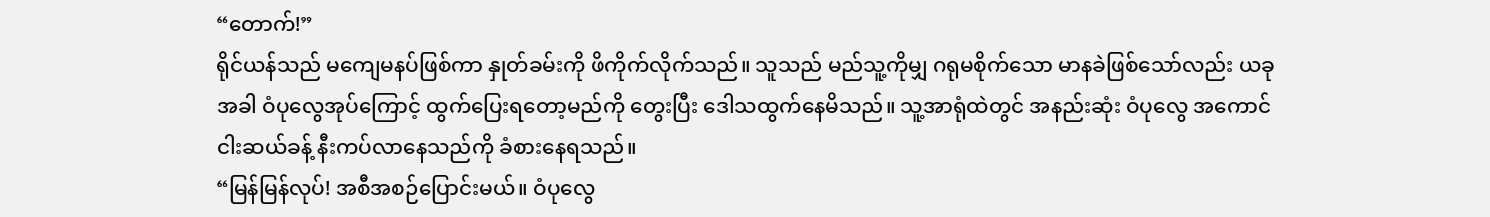“တောက်!”
ရိုင်ယန်သည် မကျေမနပ်ဖြစ်ကာ နှုတ်ခမ်းကို ဖိကိုက်လိုက်သည်။ သူသည် မည်သူ့ကိုမျှ ဂရုမစိုက်သော မာနခဲဖြစ်သော်လည်း ယခုအခါ ဝံပုလွေအုပ်ကြောင့် ထွက်ပြေးရတော့မည်ကို တွေးပြီး ဒေါသထွက်နေမိသည်။ သူ့အာရုံထဲတွင် အနည်းဆုံး ဝံပုလွေ အကောင်ငါးဆယ်ခန့် နီးကပ်လာနေသည်ကို ခံစားနေရသည်။
“မြန်မြန်လုပ်! အစီအစဉ်ပြောင်းမယ်။ ဝံပုလွေ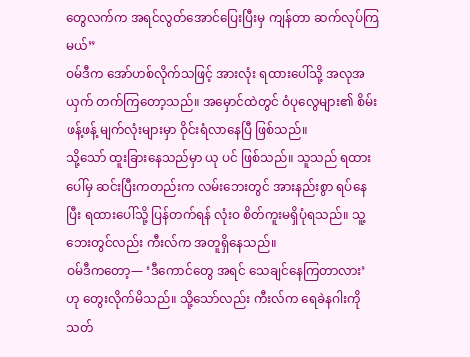တွေလက်က အရင်လွတ်အောင်ပြေးပြီးမှ ကျန်တာ ဆက်လုပ်ကြမယ်”
ဝမ်ဒီက အော်ဟစ်လိုက်သဖြင့် အားလုံး ရထားပေါ်သို့ အလုအယှက် တက်ကြတော့သည်။ အမှောင်ထဲတွင် ဝံပုလွေများ၏ စိမ်းဖန့်ဖန့် မျက်လုံးများမှာ ဝိုင်းရံလာနေပြီ ဖြစ်သည်။
သို့သော် ထူးခြားနေသည်မှာ ယု ပင် ဖြစ်သည်။ သူသည် ရထားပေါ်မှ ဆင်းပြီးကတည်းက လမ်းဘေးတွင် အားနည်းစွာ ရပ်နေပြီး ရထားပေါ်သို့ ပြန်တက်ရန် လုံးဝ စိတ်ကူးမရှိပုံရသည်။ သူ့ဘေးတွင်လည်း ကီးလ်က အတူရှိနေသည်။
ဝမ်ဒီကတော့— ‘ဒီကောင်တွေ အရင် သေချင်နေကြတာလား’ ဟု တွေးလိုက်မိသည်။ သို့သော်လည်း ကီးလ်က ရေခဲနဂါးကို သတ်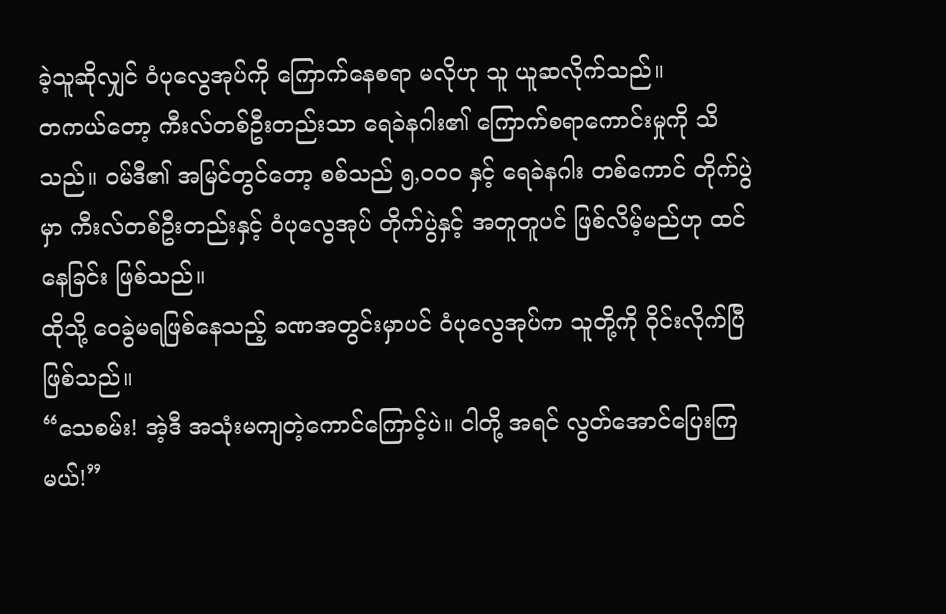ခဲ့သူဆိုလျှင် ဝံပုလွေအုပ်ကို ကြောက်နေစရာ မလိုဟု သူ ယူဆလိုက်သည်။
တကယ်တော့ ကီးလ်တစ်ဦးတည်းသာ ရေခဲနဂါး၏ ကြောက်စရာကောင်းမှုကို သိသည်။ ဝမ်ဒီ၏ အမြင်တွင်တော့ စစ်သည် ၅,၀၀၀ နှင့် ရေခဲနဂါး တစ်ကောင် တိုက်ပွဲမှာ ကီးလ်တစ်ဦးတည်းနှင့် ဝံပုလွေအုပ် တိုက်ပွဲနှင့် အတူတူပင် ဖြစ်လိမ့်မည်ဟု ထင်နေခြင်း ဖြစ်သည်။
ထိုသို့ ဝေခွဲမရဖြစ်နေသည့် ခဏအတွင်းမှာပင် ဝံပုလွေအုပ်က သူတို့ကို ဝိုင်းလိုက်ပြီဖြစ်သည်။
“သေစမ်း! အဲ့ဒီ အသုံးမကျတဲ့ကောင်ကြောင့်ပဲ။ ငါတို့ အရင် လွတ်အောင်ပြေးကြမယ်!”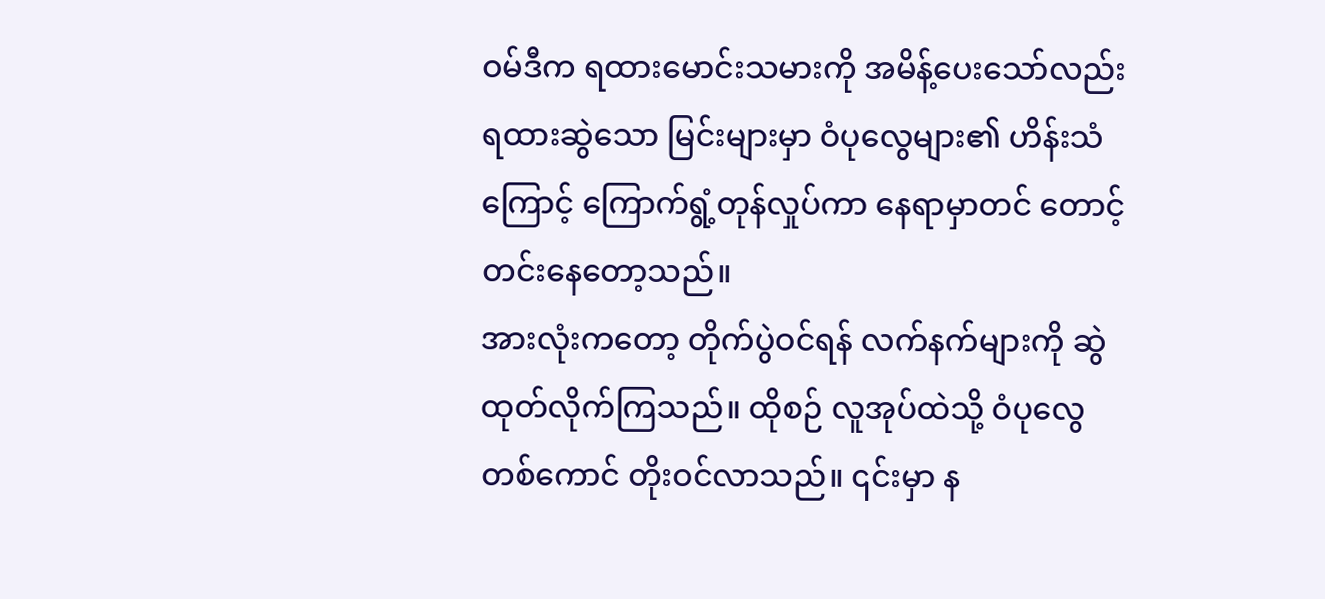ဝမ်ဒီက ရထားမောင်းသမားကို အမိန့်ပေးသော်လည်း ရထားဆွဲသော မြင်းများမှာ ဝံပုလွေများ၏ ဟိန်းသံကြောင့် ကြောက်ရွံ့တုန်လှုပ်ကာ နေရာမှာတင် တောင့်တင်းနေတော့သည်။
အားလုံးကတော့ တိုက်ပွဲဝင်ရန် လက်နက်များကို ဆွဲထုတ်လိုက်ကြသည်။ ထိုစဉ် လူအုပ်ထဲသို့ ဝံပုလွေတစ်ကောင် တိုးဝင်လာသည်။ ၎င်းမှာ န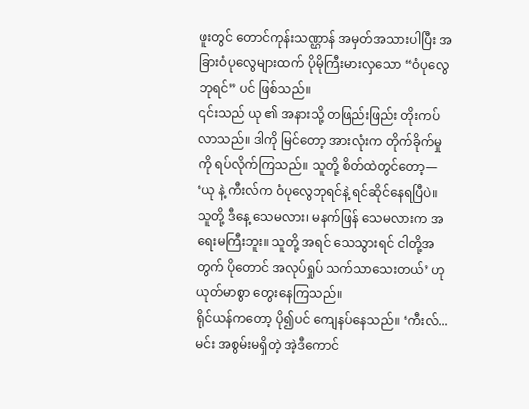ဖူးတွင် တောင်ကုန်းသဏ္ဌာန် အမှတ်အသားပါပြီး အခြားဝံပုလွေများထက် ပိုမိုကြီးမားလှသော “ဝံပုလွေဘုရင်” ပင် ဖြစ်သည်။
၎င်းသည် ယု ၏ အနားသို့ တဖြည်းဖြည်း တိုးကပ်လာသည်။ ဒါကို မြင်တော့ အားလုံးက တိုက်ခိုက်မှုကို ရပ်လိုက်ကြသည်။ သူတို့ စိတ်ထဲတွင်တော့— ‘ယု နဲ့ ကီးလ်က ဝံပုလွေဘုရင်နဲ့ ရင်ဆိုင်နေရပြီပဲ။ သူတို့ ဒီနေ့ သေမလား၊ မနက်ဖြန် သေမလားက အရေးမကြီးဘူး။ သူတို့ အရင် သေသွားရင် ငါတို့အတွက် ပိုတောင် အလုပ်ရှုပ် သက်သာသေးတယ်’ ဟု ယုတ်မာစွာ တွေးနေကြသည်။
ရိုင်ယန်ကတော့ ပို၍ပင် ကျေနပ်နေသည်။ ‘ကီးလ်... မင်း အစွမ်းမရှိတဲ့ အဲ့ဒီကောင်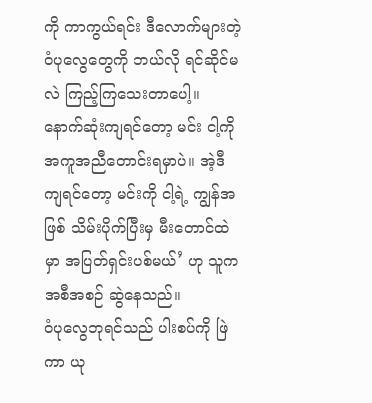ကို ကာကွယ်ရင်း ဒီလောက်များတဲ့ ဝံပုလွေတွေကို ဘယ်လို ရင်ဆိုင်မလဲ ကြည့်ကြသေးတာပေါ့။ နောက်ဆုံးကျရင်တော့ မင်း ငါ့ကို အကူအညီတောင်းရမှာပဲ။ အဲ့ဒီကျရင်တော့ မင်းကို ငါ့ရဲ့ ကျွန်အဖြစ် သိမ်းပိုက်ပြီးမှ မီးတောင်ထဲမှာ အပြတ်ရှင်းပစ်မယ်’ ဟု သူက အစီအစဉ် ဆွဲနေသည်။
ဝံပုလွေဘုရင်သည် ပါးစပ်ကို ဖြဲကာ ယု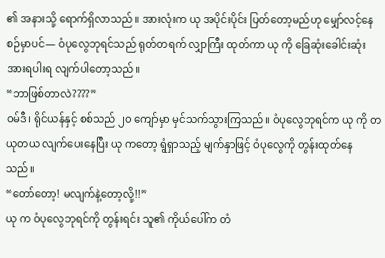၏ အနားသို့ ရောက်ရှိလာသည်။ အားလုံးက ယု အပိုင်းပိုင်း ပြတ်တော့မည်ဟု မျှော်လင့်နေစဉ်မှာပင်— ဝံပုလွေဘုရင်သည် ရုတ်တရက် လျှာကြီး ထုတ်ကာ ယု ကို ခြေဆုံးခေါင်းဆုံး အားရပါးရ လျက်ပါတော့သည်။
“ဘာဖြစ်တာလဲ????”
ဝမ်ဒီ၊ ရိုင်ယန်နှင့် စစ်သည် ၂၀ ကျော်မှာ မှင်သက်သွားကြသည်။ ဝံပုလွေဘုရင်က ယု ကို တယုတယ လျက်ပေးနေပြီး ယု ကတော့ ရွံရှာသည့် မျက်နှာဖြင့် ဝံပုလွေကို တွန်းထုတ်နေသည်။
“တော်တော့! မလျက်နဲ့တော့လို့!!”
ယု က ဝံပုလွေဘုရင်ကို တွန်းရင်း သူ၏ ကိုယ်ပေါ်က တံ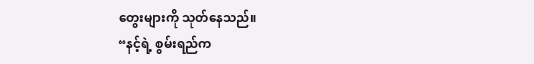တွေးများကို သုတ်နေသည်။
“နင့်ရဲ့ စွမ်းရည်က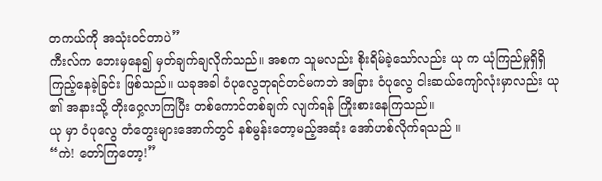တကယ်ကို အသုံးဝင်တာပဲ”
ကီးလ်က ဘေးမှနေ၍ မှတ်ချက်ချလိုက်သည်။ အစက သူမလည်း စိုးရိမ်ခဲ့သော်လည်း ယု က ယုံကြည်မှုရှိရှိ ကြည့်နေခဲ့ခြင်း ဖြစ်သည်။ ယခုအခါ ဝံပုလွေဘုရင်တင်မကဘဲ အခြား ဝံပုလွေ ငါးဆယ်ကျော်လုံးမှာလည်း ယု ၏ အနားသို့ တိုးဝှေ့လာကြပြီး တစ်ကောင်တစ်ချက် လျက်ရန် ကြိုးစားနေကြသည်။
ယု မှာ ဝံပုလွေ တံတွေးများအောက်တွင် နစ်မွန်းတော့မည့်အဆုံး အော်ဟစ်လိုက်ရသည် ။
“ကဲ! တော်ကြတော့!”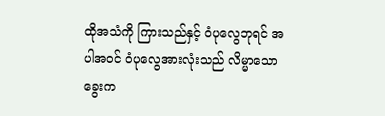ထိုအသံကို ကြားသည်နှင့် ဝံပုလွေဘုရင် အပါအဝင် ဝံပုလွေအားလုံးသည် လိမ္မာသော ခွေးက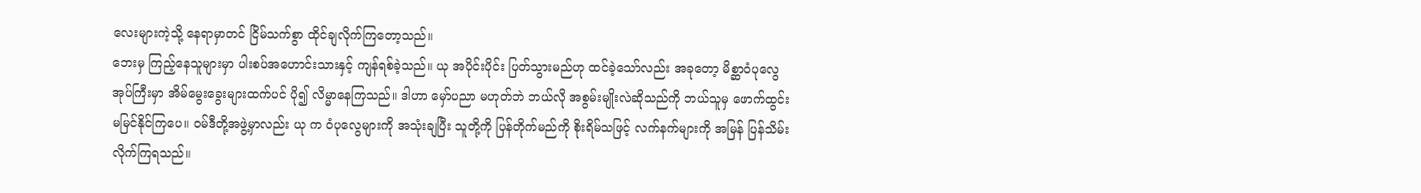လေးများကဲ့သို့ နေရာမှာတင် ငြိမ်သက်စွာ ထိုင်ချလိုက်ကြတော့သည်။
ဘေးမှ ကြည့်နေသူများမှာ ပါးစပ်အဟောင်းသားနှင့် ကျန်ရစ်ခဲ့သည်။ ယု အပိုင်းပိုင်း ပြတ်သွားမည်ဟု ထင်ခဲ့သော်လည်း အခုတော့ မိစ္ဆာဝံပုလွေအုပ်ကြီးမှာ အိမ်မွေးခွေးများထက်ပင် ပို၍ လိမ္မာနေကြသည်။ ဒါဟာ မှော်ပညာ မဟုတ်ဘဲ ဘယ်လို အစွမ်းမျိုးလဲဆိုသည်ကို ဘယ်သူမှ ဖောက်ထွင်း မမြင်နိုင်ကြပေ။ ဝမ်ဒီတို့အဖွဲ့မှာလည်း ယု က ဝံပုလွေများကို အသုံးချပြီး သူတို့ကို ပြန်တိုက်မည်ကို စိုးရိမ်သဖြင့် လက်နက်များကို အမြန် ပြန်သိမ်းလိုက်ကြရသည်။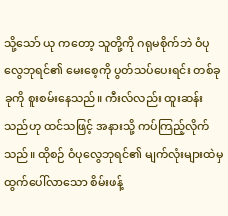သို့သော် ယု ကတော့ သူတို့ကို ဂရုမစိုက်ဘဲ ဝံပုလွေဘုရင်၏ မေးစေ့ကို ပွတ်သပ်ပေးရင်း တစ်ခုခုကို စူးစမ်းနေသည်။ ကီးလ်လည်း ထူးဆန်းသည်ဟု ထင်သဖြင့် အနားသို့ ကပ်ကြည့်လိုက်သည်။ ထိုစဉ် ဝံပုလွေဘုရင်၏ မျက်လုံးများထဲမှ ထွက်ပေါ်လာသော စိမ်းဖန့်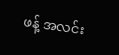ဖန့် အလင်း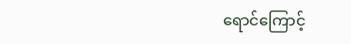ရောင်ကြောင့်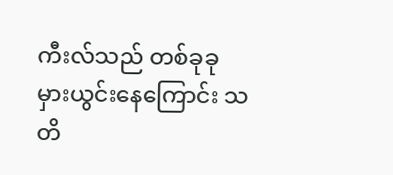ကီးလ်သည် တစ်ခုခု မှားယွင်းနေကြောင်း သတိ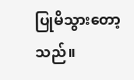ပြုမိသွားတော့သည်။